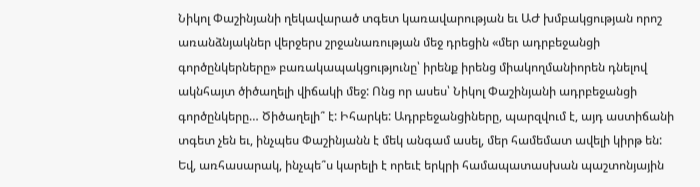Նիկոլ Փաշինյանի ղեկավարած տգետ կառավարության եւ ԱԺ խմբակցության որոշ առանձնյակներ վերջերս շրջանառության մեջ դրեցին «մեր ադրբեջանցի գործընկերները» բառակապակցությունը՝ իրենք իրենց միակողմանիորեն դնելով ակնհայտ ծիծաղելի վիճակի մեջ: Ոնց որ ասես՝ Նիկոլ Փաշինյանի ադրբեջանցի գործընկերը… Ծիծաղելի՞ է: Իհարկե: Ադրբեջանցիները, պարզվում է, այդ աստիճանի տգետ չեն եւ, ինչպես Փաշինյանն է մեկ անգամ ասել, մեր համեմատ ավելի կիրթ են:
Եվ, առհասարակ, ինչպե՞ս կարելի է որեւէ երկրի համապատասխան պաշտոնյային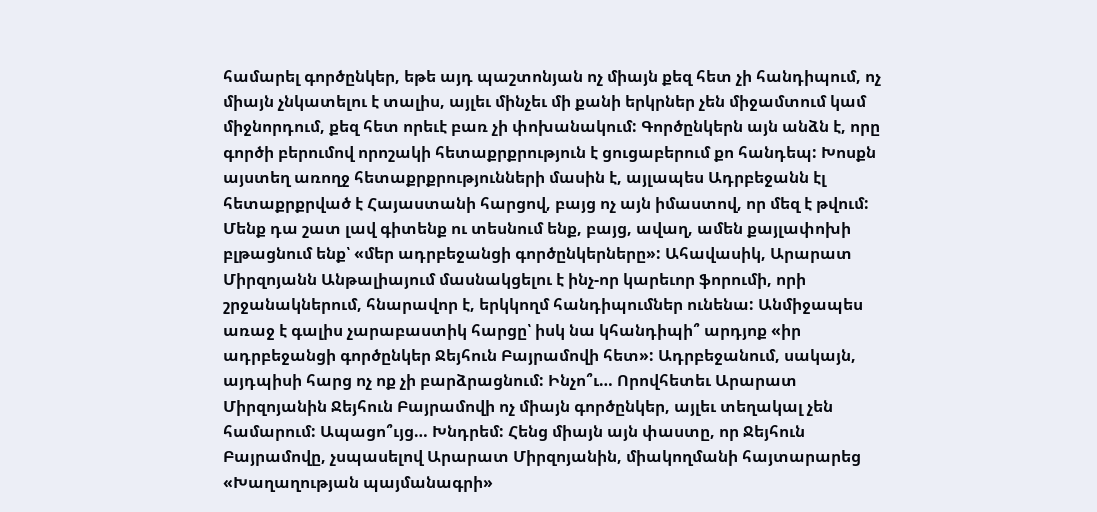համարել գործընկեր, եթե այդ պաշտոնյան ոչ միայն քեզ հետ չի հանդիպում, ոչ միայն չնկատելու է տալիս, այլեւ մինչեւ մի քանի երկրներ չեն միջամտում կամ միջնորդում, քեզ հետ որեւէ բառ չի փոխանակում: Գործընկերն այն անձն է, որը գործի բերումով որոշակի հետաքրքրություն է ցուցաբերում քո հանդեպ: Խոսքն այստեղ առողջ հետաքրքրությունների մասին է, այլապես Ադրբեջանն էլ հետաքրքրված է Հայաստանի հարցով, բայց ոչ այն իմաստով, որ մեզ է թվում: Մենք դա շատ լավ գիտենք ու տեսնում ենք, բայց, ավաղ, ամեն քայլափոխի բլթացնում ենք՝ «մեր ադրբեջանցի գործընկերները»: Ահավասիկ, Արարատ Միրզոյանն Անթալիայում մասնակցելու է ինչ-որ կարեւոր ֆորումի, որի շրջանակներում, հնարավոր է, երկկողմ հանդիպումներ ունենա: Անմիջապես առաջ է գալիս չարաբաստիկ հարցը՝ իսկ նա կհանդիպի՞ արդյոք «իր ադրբեջանցի գործընկեր Ջեյհուն Բայրամովի հետ»: Ադրբեջանում, սակայն, այդպիսի հարց ոչ ոք չի բարձրացնում: Ինչո՞ւ… Որովհետեւ Արարատ Միրզոյանին Ջեյհուն Բայրամովի ոչ միայն գործընկեր, այլեւ տեղակալ չեն համարում: Ապացո՞ւյց… Խնդրեմ: Հենց միայն այն փաստը, որ Ջեյհուն Բայրամովը, չսպասելով Արարատ Միրզոյանին, միակողմանի հայտարարեց «Խաղաղության պայմանագրի»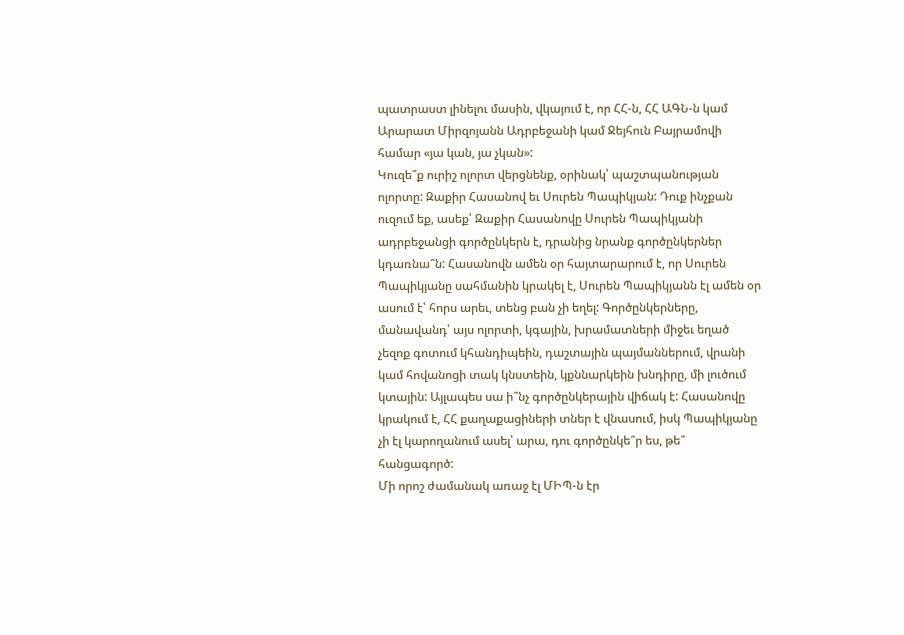պատրաստ լինելու մասին, վկայում է, որ ՀՀ-ն, ՀՀ ԱԳՆ-ն կամ Արարատ Միրզոյանն Ադրբեջանի կամ Ջեյհուն Բայրամովի համար «յա կան, յա չկան»:
Կուզե՞ք ուրիշ ոլորտ վերցնենք, օրինակ՝ պաշտպանության ոլորտը: Զաքիր Հասանով եւ Սուրեն Պապիկյան: Դուք ինչքան ուզում եք, ասեք՝ Զաքիր Հասանովը Սուրեն Պապիկյանի ադրբեջանցի գործընկերն է, դրանից նրանք գործընկերներ կդառնա՞ն: Հասանովն ամեն օր հայտարարում է, որ Սուրեն Պապիկյանը սահմանին կրակել է, Սուրեն Պապիկյանն էլ ամեն օր ասում է՝ հորս արեւ, տենց բան չի եղել: Գործընկերները, մանավանդ՝ այս ոլորտի, կգային, խրամատների միջեւ եղած չեզոք գոտում կհանդիպեին, դաշտային պայմաններում, վրանի կամ հովանոցի տակ կնստեին, կքննարկեին խնդիրը, մի լուծում կտային: Այլապես սա ի՞նչ գործընկերային վիճակ է: Հասանովը կրակում է, ՀՀ քաղաքացիների տներ է վնասում, իսկ Պապիկյանը չի էլ կարողանում ասել՝ արա, դու գործընկե՞ր ես, թե՞ հանցագործ:
Մի որոշ ժամանակ առաջ էլ ՄԻՊ-ն էր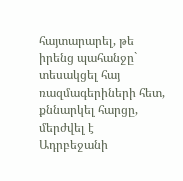հայտարարել, թե իրենց պահանջը` տեսակցել հայ ռազմագերիների հետ, քննարկել հարցը, մերժվել է Ադրբեջանի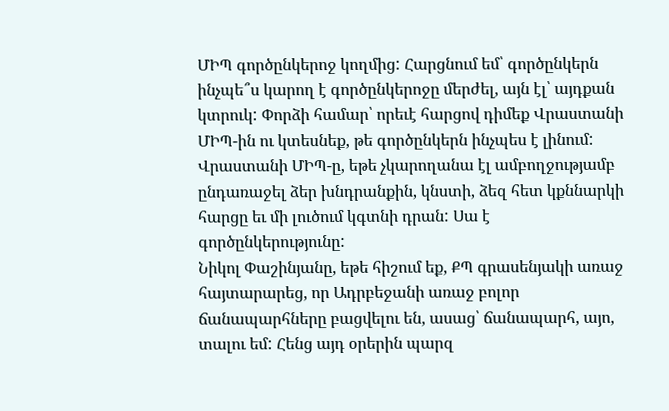ՄԻՊ գործընկերոջ կողմից: Հարցնում եմ՝ գործընկերն ինչպե՞ս կարող է գործընկերոջը մերժել, այն էլ՝ այդքան կտրուկ: Փորձի համար՝ որեւէ հարցով դիմեք Վրաստանի ՄԻՊ-ին ու կտեսնեք, թե գործընկերն ինչպես է լինում: Վրաստանի ՄԻՊ-ը, եթե չկարողանա էլ ամբողջությամբ ընդառաջել ձեր խնդրանքին, կնստի, ձեզ հետ կքննարկի հարցը եւ մի լուծում կգտնի դրան: Սա է գործընկերությունը:
Նիկոլ Փաշինյանը, եթե հիշում եք, ՔՊ գրասենյակի առաջ հայտարարեց, որ Ադրբեջանի առաջ բոլոր ճանապարհները բացվելու են, ասաց՝ ճանապարհ, այո, տալու եմ: Հենց այդ օրերին պարզ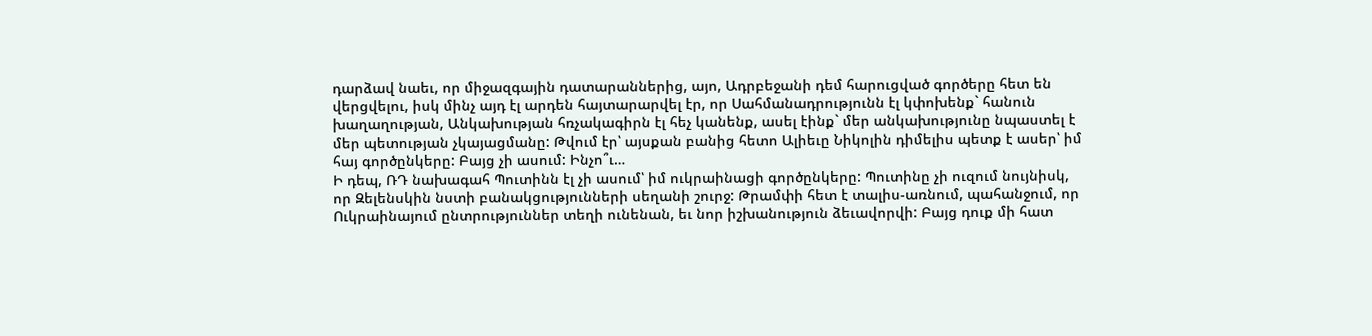դարձավ նաեւ, որ միջազգային դատարաններից, այո, Ադրբեջանի դեմ հարուցված գործերը հետ են վերցվելու, իսկ մինչ այդ էլ արդեն հայտարարվել էր, որ Սահմանադրությունն էլ կփոխենք` հանուն խաղաղության, Անկախության հռչակագիրն էլ հեչ կանենք, ասել էինք` մեր անկախությունը նպաստել է մեր պետության չկայացմանը: Թվում էր՝ այսքան բանից հետո Ալիեւը Նիկոլին դիմելիս պետք է ասեր՝ իմ հայ գործընկերը: Բայց չի ասում: Ինչո՞ւ…
Ի դեպ, ՌԴ նախագահ Պուտինն էլ չի ասում՝ իմ ուկրաինացի գործընկերը: Պուտինը չի ուզում նույնիսկ, որ Զելենսկին նստի բանակցությունների սեղանի շուրջ: Թրամփի հետ է տալիս-առնում, պահանջում, որ Ուկրաինայում ընտրություններ տեղի ունենան, եւ նոր իշխանություն ձեւավորվի: Բայց դուք մի հատ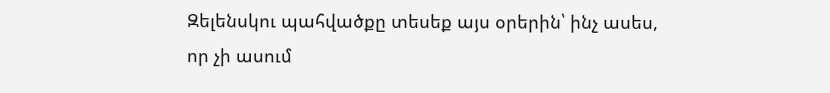Զելենսկու պահվածքը տեսեք այս օրերին՝ ինչ ասես, որ չի ասում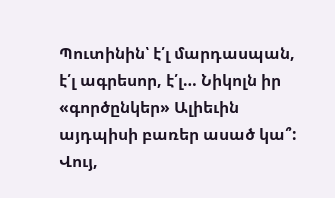Պուտինին՝ է՛լ մարդասպան, է՛լ ագրեսոր, է՛լ… Նիկոլն իր «գործընկեր» Ալիեւին այդպիսի բառեր ասած կա՞: Վույ,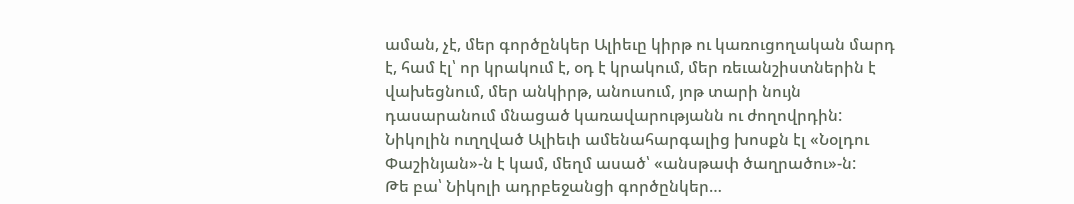աման, չէ, մեր գործընկեր Ալիեւը կիրթ ու կառուցողական մարդ է, համ էլ՝ որ կրակում է, օդ է կրակում, մեր ռեւանշիստներին է վախեցնում, մեր անկիրթ, անուսում, յոթ տարի նույն դասարանում մնացած կառավարությանն ու ժողովրդին: Նիկոլին ուղղված Ալիեւի ամենահարգալից խոսքն էլ «Նօլդու Փաշինյան»-ն է կամ, մեղմ ասած՝ «անսթափ ծաղրածու»-ն:
Թե բա՝ Նիկոլի ադրբեջանցի գործընկեր…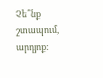Չե՞նք շտապում, արդյոք: